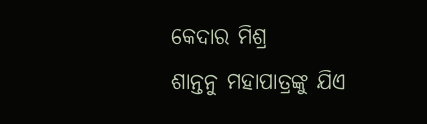କେଦାର ମିଶ୍ର
ଶାନ୍ତନୁ ମହାପାତ୍ରଙ୍କୁ ଯିଏ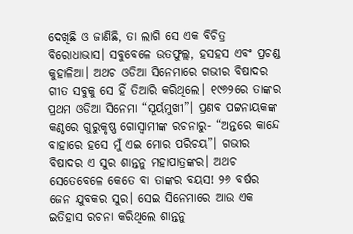ଦେଖିଛି ଓ ଜାଣିଛି, ତା ଲାଗି ସେ ଏକ ବିଚିତ୍ର ବିରୋଧାଭାସ। ସବୁବେଳେ ଉତଫୁଲ୍ଲ, ହସହସ ଏବଂ ପ୍ରଚଣ୍ଡ କୁହାଳିଆ। ଅଥଚ ଓଡିଆ ସିନେମାରେ ଗଭୀର ବିଷାଦର ଗୀତ ସବୁକୁ ସେ ହିଁ ତିଆରି କରିଥିଲେ। ୧୯୬୨ରେ ତାଙ୍କର ପ୍ରଥମ ଓଡିଆ ସିନେମା “ସୂର୍ୟମୁଖୀ”। ପ୍ରଣବ ପଟ୍ଟନାୟକଙ୍କ କଣ୍ଠରେ ଗୁରୁକୃଷ୍ଣ ଗୋସ୍ଵାମୀଙ୍କ ରଚନାରୁ- “ଅନ୍ତରେ କାନ୍ଦେ ବାହାରେ ହସେ ମୁଁ ଏଇ ମୋର ପରିଚୟ”। ଗଭୀର ବିଷାଦର ଏ ସୁର ଶାନ୍ତନୁ ମହାପାତ୍ରଙ୍କର। ଅଥଚ ସେତେବେଳେ କେତେ ବା ତାଙ୍କର ବୟସ! ୨୬ ବର୍ଷର ଜେନ ଯୁବକର ସୁର। ସେଇ ସିନେମାରେ ଆଉ ଏକ ଇତିହାସ ରଚନା କରିଥିଲେ ଶାନ୍ତନୁ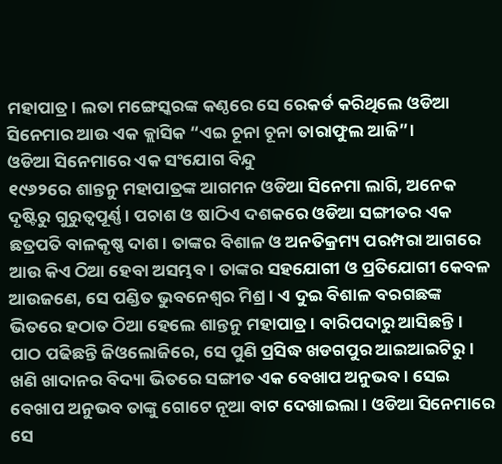ମହାପାତ୍ର। ଲତା ମଙ୍ଗେସ୍କରଙ୍କ କଣ୍ଠରେ ସେ ରେକର୍ଡ କରିଥିଲେ ଓଡିଆ ସିନେମାର ଆଉ ଏକ କ୍ଲାସିକ “ଏଇ ଚୂନା ଚୂନା ତାରାଫୁଲ ଆଜି”।
ଓଡିଆ ସିନେମାରେ ଏକ ସଂଯୋଗ ବିନ୍ଦୁ
୧୯୬୨ରେ ଶାନ୍ତନୁ ମହାପାତ୍ରଙ୍କ ଆଗମନ ଓଡିଆ ସିନେମା ଲାଗି, ଅନେକ ଦୃଷ୍ଟିରୁ ଗୁରୁତ୍ୱପୂର୍ଣ୍ଣ। ପଚାଶ ଓ ଷାଠିଏ ଦଶକରେ ଓଡିଆ ସଙ୍ଗୀତର ଏକ ଛତ୍ରପତି ବାଳକୃଷ୍ଣ ଦାଶ। ତାଙ୍କର ବିଶାଳ ଓ ଅନତିକ୍ରମ୍ୟ ପରମ୍ପରା ଆଗରେ ଆଉ କିଏ ଠିଆ ହେବା ଅସମ୍ଭବ। ତାଙ୍କର ସହଯୋଗୀ ଓ ପ୍ରତିଯୋଗୀ କେବଳ ଆଉଜଣେ, ସେ ପଣ୍ଡିତ ଭୁବନେଶ୍ୱର ମିଶ୍ର। ଏ ଦୁଇ ବିଶାଳ ବରଗଛଙ୍କ ଭିତରେ ହଠାତ ଠିଆ ହେଲେ ଶାନ୍ତନୁ ମହାପାତ୍ର। ବାରିପଦାରୁ ଆସିଛନ୍ତି। ପାଠ ପଢିଛନ୍ତି ଜିଓଲୋଜିରେ, ସେ ପୁଣି ପ୍ରସିଦ୍ଧ ଖଡଗପୁର ଆଇଆଇଟିରୁ। ଖଣି ଖାଦାନର ବିଦ୍ୟା ଭିତରେ ସଙ୍ଗୀତ ଏକ ବେଖାପ ଅନୁଭବ। ସେଇ ବେଖାପ ଅନୁଭବ ତାଙ୍କୁ ଗୋଟେ ନୂଆ ବାଟ ଦେଖାଇଲା। ଓଡିଆ ସିନେମାରେ ସେ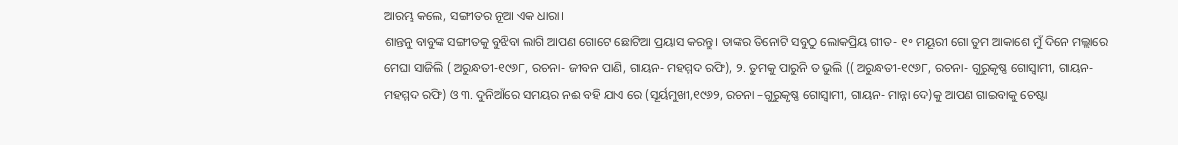ଆରମ୍ଭ କଲେ, ସଙ୍ଗୀତର ନୂଆ ଏକ ଧାରା।
ଶାନ୍ତନୁ ବାବୁଙ୍କ ସଙ୍ଗୀତକୁ ବୁଝିବା ଲାଗି ଆପଣ ଗୋଟେ ଛୋଟିଆ ପ୍ରୟାସ କରନ୍ତୁ। ତାଙ୍କର ତିନୋଟି ସବୁଠୁ ଲୋକପ୍ରିୟ ଗୀତ- ୧॰ ମୟୂରୀ ଗୋ ତୁମ ଆକାଶେ ମୁଁ ଦିନେ ମଲ୍ଲାରେ ମେଘା ସାଜିଲି ( ଅରୁନ୍ଧତୀ-୧୯୬୮, ରଚନା- ଜୀବନ ପାଣି, ଗାୟନ- ମହମ୍ମଦ ରଫି), ୨. ତୁମକୁ ପାରୁନି ତ ଭୁଲି (( ଅରୁନ୍ଧତୀ-୧୯୬୮, ରଚନା- ଗୁରୁକୃଷ୍ଣ ଗୋସ୍ଵାମୀ, ଗାୟନ- ମହମ୍ମଦ ରଫି) ଓ ୩. ଦୁନିଆଁରେ ସମୟର ନଈ ବହି ଯାଏ ରେ (ସୂର୍ୟମୁଖୀ,୧୯୬୨, ରଚନା –ଗୁରୁକୃଷ୍ଣ ଗୋସ୍ଵାମୀ, ଗାୟନ- ମାନ୍ନା ଦେ)କୁ ଆପଣ ଗାଇବାକୁ ଚେଷ୍ଟା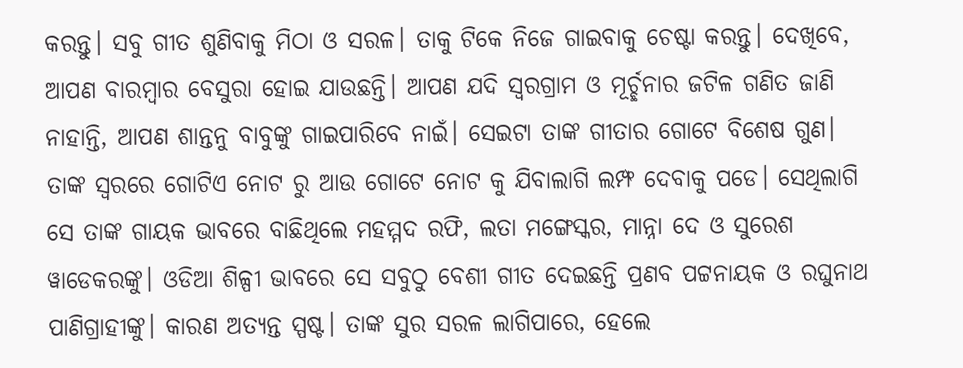କରନ୍ତୁ। ସବୁ ଗୀତ ଶୁଣିବାକୁ ମିଠା ଓ ସରଳ। ତାକୁ ଟିକେ ନିଜେ ଗାଇବାକୁ ଚେଷ୍ଟା କରନ୍ତୁ। ଦେଖିବେ, ଆପଣ ବାରମ୍ବାର ବେସୁରା ହୋଇ ଯାଉଛନ୍ତି। ଆପଣ ଯଦି ସ୍ଵରଗ୍ରାମ ଓ ମୂର୍ଚ୍ଛନାର ଜଟିଳ ଗଣିତ ଜାଣି ନାହାନ୍ତି, ଆପଣ ଶାନ୍ତନୁ ବାବୁଙ୍କୁ ଗାଇପାରିବେ ନାଇଁ। ସେଇଟା ତାଙ୍କ ଗୀତାର ଗୋଟେ ବିଶେଷ ଗୁଣ। ତାଙ୍କ ସ୍ଵରରେ ଗୋଟିଏ ନୋଟ ରୁ ଆଉ ଗୋଟେ ନୋଟ କୁ ଯିବାଲାଗି ଲମ୍ଫ ଦେବାକୁ ପଡେ। ସେଥିଲାଗି ସେ ତାଙ୍କ ଗାୟକ ଭାବରେ ବାଛିଥିଲେ ମହମ୍ମଦ ରଫି, ଲତା ମଙ୍ଗେସ୍କର, ମାନ୍ନା ଦେ ଓ ସୁରେଶ ୱାଡେକରଙ୍କୁ। ଓଡିଆ ଶିଳ୍ପୀ ଭାବରେ ସେ ସବୁଠୁ ବେଶୀ ଗୀତ ଦେଇଛନ୍ତି ପ୍ରଣବ ପଟ୍ଟନାୟକ ଓ ରଘୁନାଥ ପାଣିଗ୍ରାହୀଙ୍କୁ। କାରଣ ଅତ୍ୟନ୍ତ ସ୍ପଷ୍ଟ। ତାଙ୍କ ସୁର ସରଳ ଲାଗିପାରେ, ହେଲେ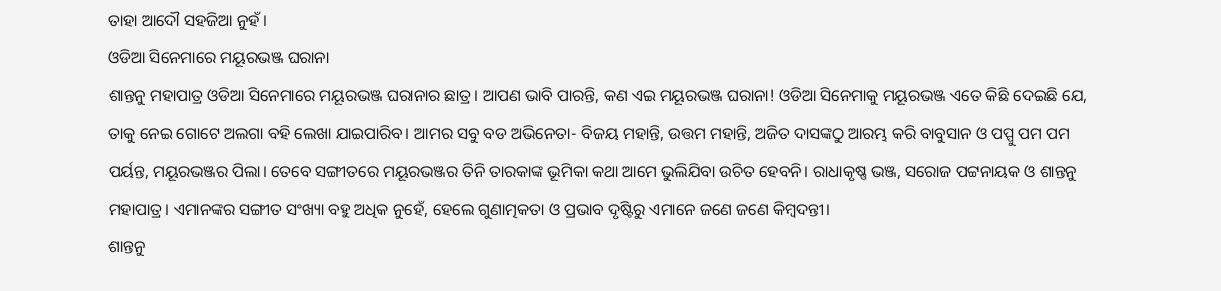ତାହା ଆଦୌ ସହଜିଆ ନୁହଁ।
ଓଡିଆ ସିନେମାରେ ମୟୂରଭଞ୍ଜ ଘରାନା
ଶାନ୍ତନୁ ମହାପାତ୍ର ଓଡିଆ ସିନେମାରେ ମୟୂରଭଞ୍ଜ ଘରାନାର ଛାତ୍ର। ଆପଣ ଭାବି ପାରନ୍ତି, କଣ ଏଇ ମୟୂରଭଞ୍ଜ ଘରାନା! ଓଡିଆ ସିନେମାକୁ ମୟୂରଭଞ୍ଜ ଏତେ କିଛି ଦେଇଛି ଯେ, ତାକୁ ନେଇ ଗୋଟେ ଅଲଗା ବହି ଲେଖା ଯାଇପାରିବ। ଆମର ସବୁ ବଡ ଅଭିନେତା- ବିଜୟ ମହାନ୍ତି, ଉତ୍ତମ ମହାନ୍ତି, ଅଜିତ ଦାସଙ୍କଠୁ ଆରମ୍ଭ କରି ବାବୁସାନ ଓ ପପ୍ପୁ ପମ ପମ ପର୍ୟନ୍ତ, ମୟୂରଭଞ୍ଜର ପିଲା। ତେବେ ସଙ୍ଗୀତରେ ମୟୂରଭଞ୍ଜର ତିନି ତାରକାଙ୍କ ଭୂମିକା କଥା ଆମେ ଭୁଲିଯିବା ଉଚିତ ହେବନି। ରାଧାକୃଷ୍ଣ ଭଞ୍ଜ, ସରୋଜ ପଟ୍ଟନାୟକ ଓ ଶାନ୍ତନୁ ମହାପାତ୍ର। ଏମାନଙ୍କର ସଙ୍ଗୀତ ସଂଖ୍ୟା ବହୁ ଅଧିକ ନୁହେଁ, ହେଲେ ଗୁଣାତ୍ମକତା ଓ ପ୍ରଭାବ ଦୃଷ୍ଟିରୁ ଏମାନେ ଜଣେ ଜଣେ କିମ୍ବଦନ୍ତୀ।
ଶାନ୍ତନୁ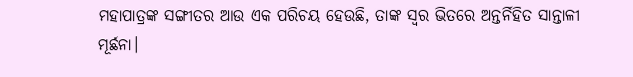ମହାପାତ୍ରଙ୍କ ସଙ୍ଗୀତର ଆଉ ଏକ ପରିଚୟ ହେଉଛି, ତାଙ୍କ ସ୍ବର ଭିତରେ ଅନ୍ତର୍ନିହିତ ସାନ୍ତାଳୀ ମୂର୍ଛନା।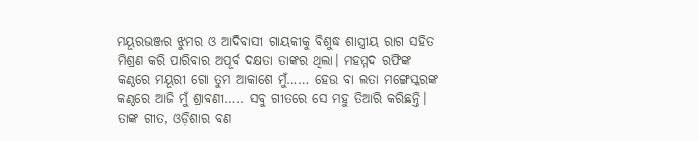ମୟୂରଭଞ୍ଜର ଝୁମର ଓ ଆଦିବାସୀ ଗାୟକୀକୁ ବିଶୁଦ୍ଧ ଶାସ୍ତ୍ରୀୟ ରାଗ ସହିତ ମିଶ୍ରଣ କରି ପାରିବାର ଅପୂର୍ବ ଦକ୍ଷତା ତାଙ୍କର ଥିଲା। ମହମ୍ମଦ ରଫିଙ୍କ କଣ୍ଠରେ ମୟୂରୀ ଗୋ ତୁମ ଆକାଶେ ମୁଁ…… ହେଉ ବା ଲତା ମଙ୍ଗେସ୍କରଙ୍କ କଣ୍ଠରେ ଆଜି ମୁଁ ଶ୍ରାବଣୀ….. ସବୁ ଗୀତରେ ସେ ମହୁ ତିଆରି କରିଛନ୍ତି। ତାଙ୍କ ଗୀତ, ଓଡ଼ିଶାର ବଣ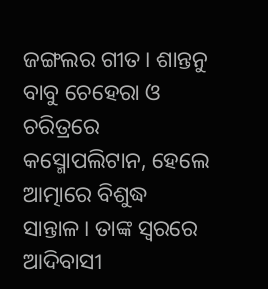ଜଙ୍ଗଲର ଗୀତ। ଶାନ୍ତନୁ ବାବୁ ଚେହେରା ଓ ଚରିତ୍ରରେ କସ୍ମୋପଲିଟାନ, ହେଲେ ଆତ୍ମାରେ ବିଶୁଦ୍ଧ ସାନ୍ତାଳ। ତାଙ୍କ ସ୍ବରରେ ଆଦିବାସୀ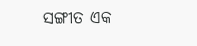ସଙ୍ଗୀତ ଏକ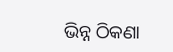ଭିନ୍ନ ଠିକଣା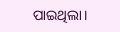ପାଇଥିଲା।